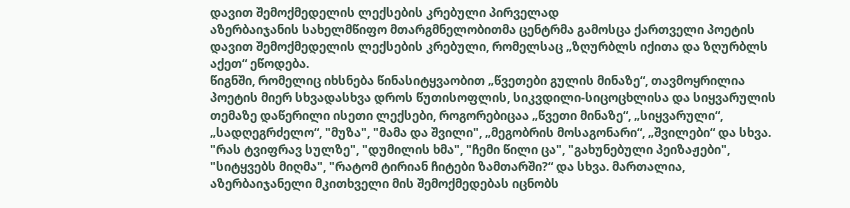დავით შემოქმედელის ლექსების კრებული პირველად
აზერბაიჯანის სახელმწიფო მთარგმნელობითმა ცენტრმა გამოსცა ქართველი პოეტის დავით შემოქმედელის ლექსების კრებული, რომელსაც „ზღურბლს იქითა და ზღურბლს აქეთ“ ეწოდება.
წიგნში, რომელიც იხსნება წინასიტყვაობით „წვეთები გულის მინაზე“, თავმოყრილია პოეტის მიერ სხვადასხვა დროს წუთისოფლის, სიკვდილი-სიცოცხლისა და სიყვარულის თემაზე დაწერილი ისეთი ლექსები, როგორებიცაა „წვეთი მინაზე“, „სიყვარული“, „სადღეგრძელო“, "მუზა", "მამა და შვილი", „მეგობრის მოსაგონარი“, „შვილები“ და სხვა.
"რას ტვიფრავ სულზე", "დუმილის ხმა", "ჩემი წილი ცა", "გახუნებული პეიზაჟები", "სიტყვებს მიღმა", "რატომ ტირიან ჩიტები ზამთარში?“ და სხვა. მართალია, აზერბაიჯანელი მკითხველი მის შემოქმედებას იცნობს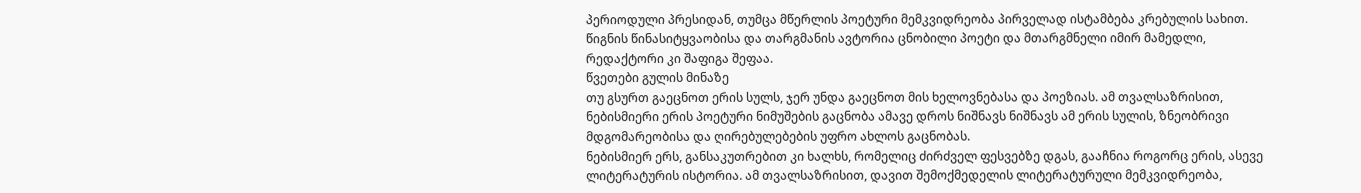პერიოდული პრესიდან, თუმცა მწერლის პოეტური მემკვიდრეობა პირველად ისტამბება კრებულის სახით.
წიგნის წინასიტყვაობისა და თარგმანის ავტორია ცნობილი პოეტი და მთარგმნელი იმირ მამედლი, რედაქტორი კი შაფიგა შეფაა.
წვეთები გულის მინაზე
თუ გსურთ გაეცნოთ ერის სულს, ჯერ უნდა გაეცნოთ მის ხელოვნებასა და პოეზიას. ამ თვალსაზრისით, ნებისმიერი ერის პოეტური ნიმუშების გაცნობა ამავე დროს ნიშნავს ნიშნავს ამ ერის სულის, ზნეობრივი მდგომარეობისა და ღირებულებების უფრო ახლოს გაცნობას.
ნებისმიერ ერს, განსაკუთრებით კი ხალხს, რომელიც ძირძველ ფესვებზე დგას, გააჩნია როგორც ერის, ასევე ლიტერატურის ისტორია. ამ თვალსაზრისით, დავით შემოქმედელის ლიტერატურული მემკვიდრეობა,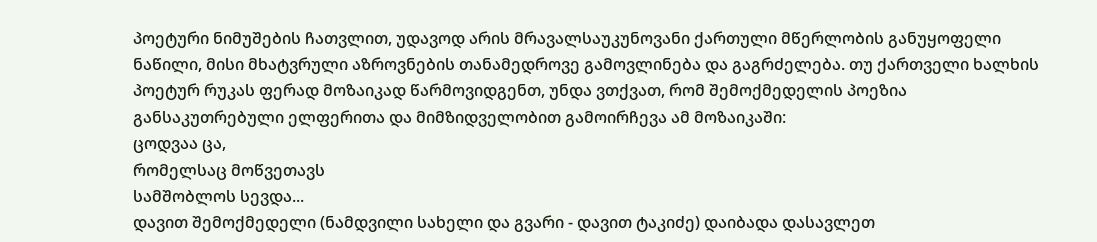პოეტური ნიმუშების ჩათვლით, უდავოდ არის მრავალსაუკუნოვანი ქართული მწერლობის განუყოფელი ნაწილი, მისი მხატვრული აზროვნების თანამედროვე გამოვლინება და გაგრძელება. თუ ქართველი ხალხის პოეტურ რუკას ფერად მოზაიკად წარმოვიდგენთ, უნდა ვთქვათ, რომ შემოქმედელის პოეზია განსაკუთრებული ელფერითა და მიმზიდველობით გამოირჩევა ამ მოზაიკაში:
ცოდვაა ცა,
რომელსაც მოწვეთავს
სამშობლოს სევდა...
დავით შემოქმედელი (ნამდვილი სახელი და გვარი - დავით ტაკიძე) დაიბადა დასავლეთ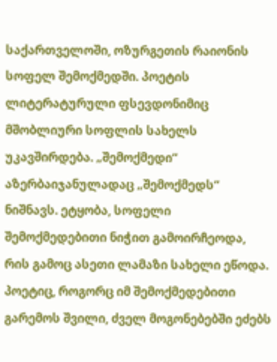საქართველოში, ოზურგეთის რაიონის სოფელ შემოქმედში. პოეტის ლიტერატურული ფსევდონიმიც მშობლიური სოფლის სახელს უკავშირდება. „შემოქმედი“ აზერბაიჯანულადაც „შემოქმედს“ ნიშნავს. ეტყობა, სოფელი შემოქმედებითი ნიჭით გამოირჩეოდა, რის გამოც ასეთი ლამაზი სახელი ეწოდა. პოეტიც, როგორც იმ შემოქმედებითი გარემოს შვილი, ძველ მოგონებებში ეძებს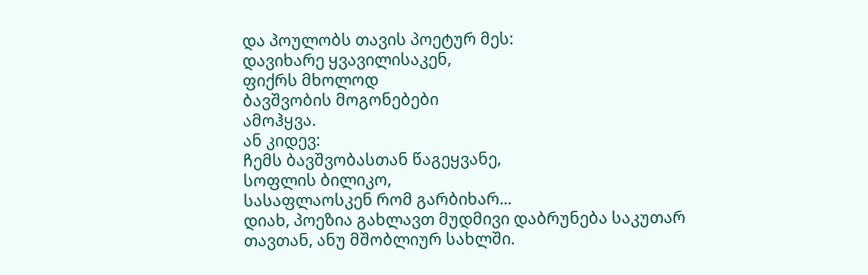და პოულობს თავის პოეტურ მეს:
დავიხარე ყვავილისაკენ,
ფიქრს მხოლოდ
ბავშვობის მოგონებები
ამოჰყვა.
ან კიდევ:
ჩემს ბავშვობასთან წაგეყვანე,
სოფლის ბილიკო,
სასაფლაოსკენ რომ გარბიხარ...
დიახ, პოეზია გახლავთ მუდმივი დაბრუნება საკუთარ თავთან, ანუ მშობლიურ სახლში.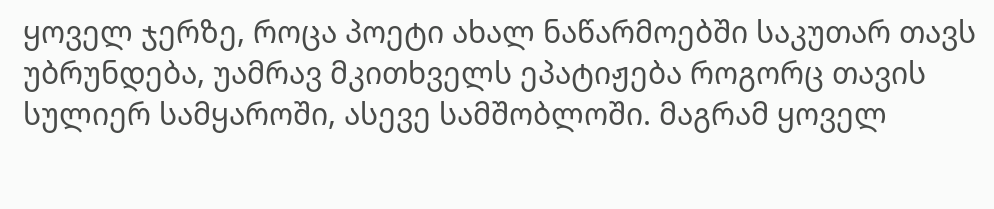ყოველ ჯერზე, როცა პოეტი ახალ ნაწარმოებში საკუთარ თავს უბრუნდება, უამრავ მკითხველს ეპატიჟება როგორც თავის სულიერ სამყაროში, ასევე სამშობლოში. მაგრამ ყოველ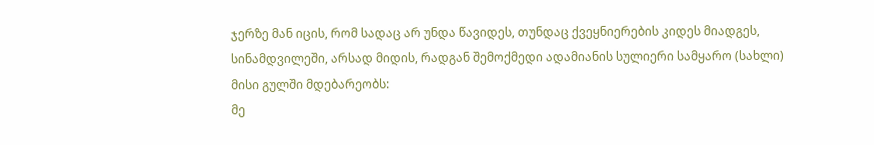ჯერზე მან იცის, რომ სადაც არ უნდა წავიდეს, თუნდაც ქვეყნიერების კიდეს მიადგეს, სინამდვილეში, არსად მიდის, რადგან შემოქმედი ადამიანის სულიერი სამყარო (სახლი) მისი გულში მდებარეობს:
მე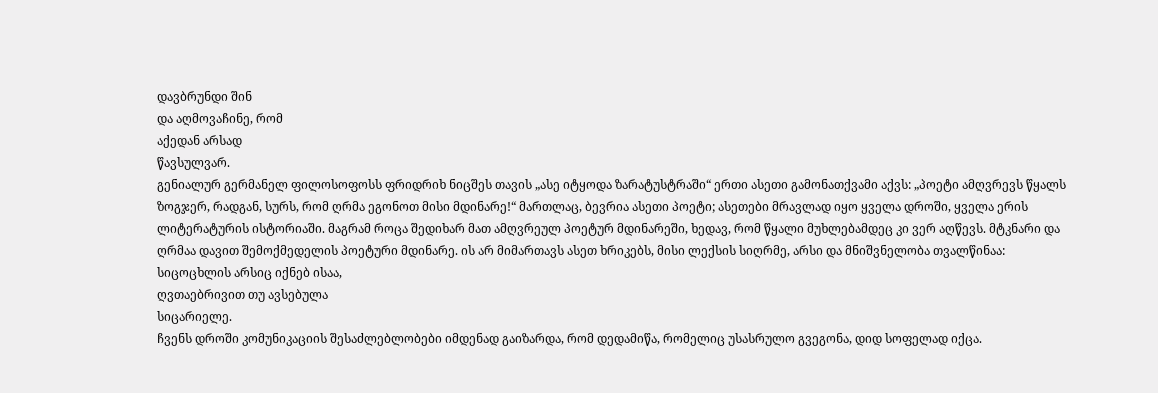დავბრუნდი შინ
და აღმოვაჩინე, რომ
აქედან არსად
წავსულვარ.
გენიალურ გერმანელ ფილოსოფოსს ფრიდრიხ ნიცშეს თავის „ასე იტყოდა ზარატუსტრაში“ ერთი ასეთი გამონათქვამი აქვს: „პოეტი ამღვრევს წყალს ზოგჯერ, რადგან, სურს, რომ ღრმა ეგონოთ მისი მდინარე!“ მართლაც, ბევრია ასეთი პოეტი; ასეთები მრავლად იყო ყველა დროში, ყველა ერის ლიტერატურის ისტორიაში. მაგრამ როცა შედიხარ მათ ამღვრეულ პოეტურ მდინარეში, ხედავ, რომ წყალი მუხლებამდეც კი ვერ აღწევს. მტკნარი და ღრმაა დავით შემოქმედელის პოეტური მდინარე. ის არ მიმართავს ასეთ ხრიკებს, მისი ლექსის სიღრმე, არსი და მნიშვნელობა თვალწინაა:
სიცოცხლის არსიც იქნებ ისაა,
ღვთაებრივით თუ ავსებულა
სიცარიელე.
ჩვენს დროში კომუნიკაციის შესაძლებლობები იმდენად გაიზარდა, რომ დედამიწა, რომელიც უსასრულო გვეგონა, დიდ სოფელად იქცა.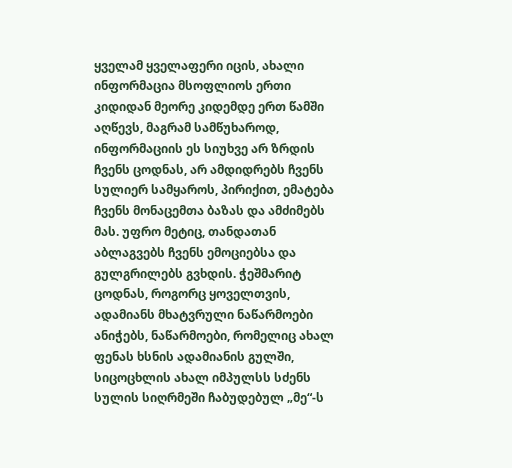ყველამ ყველაფერი იცის, ახალი ინფორმაცია მსოფლიოს ერთი კიდიდან მეორე კიდემდე ერთ წამში აღწევს, მაგრამ სამწუხაროდ, ინფორმაციის ეს სიუხვე არ ზრდის ჩვენს ცოდნას, არ ამდიდრებს ჩვენს სულიერ სამყაროს, პირიქით, ემატება ჩვენს მონაცემთა ბაზას და ამძიმებს მას. უფრო მეტიც, თანდათან აბლაგვებს ჩვენს ემოციებსა და გულგრილებს გვხდის. ჭეშმარიტ ცოდნას, როგორც ყოველთვის, ადამიანს მხატვრული ნაწარმოები ანიჭებს, ნაწარმოები, რომელიც ახალ ფენას ხსნის ადამიანის გულში, სიცოცხლის ახალ იმპულსს სძენს სულის სიღრმეში ჩაბუდებულ „მე“-ს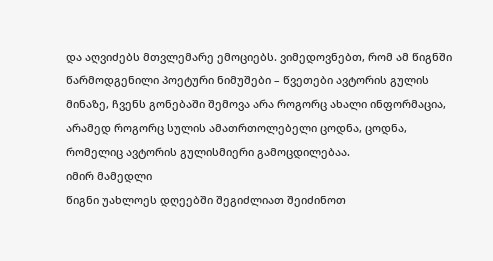და აღვიძებს მთვლემარე ემოციებს. ვიმედოვნებთ, რომ ამ წიგნში წარმოდგენილი პოეტური ნიმუშები – წვეთები ავტორის გულის მინაზე, ჩვენს გონებაში შემოვა არა როგორც ახალი ინფორმაცია, არამედ როგორც სულის ამათრთოლებელი ცოდნა, ცოდნა, რომელიც ავტორის გულისმიერი გამოცდილებაა.
იმირ მამედლი
წიგნი უახლოეს დღეებში შეგიძლიათ შეიძინოთ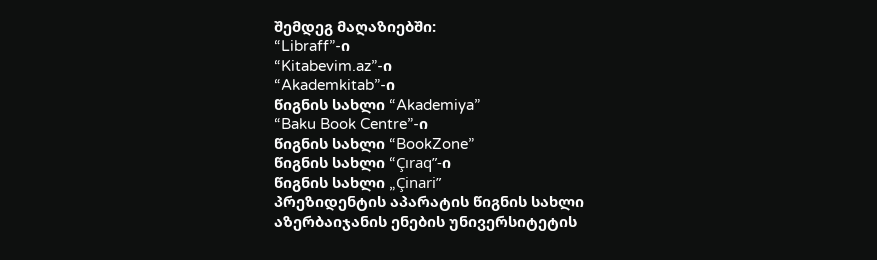შემდეგ მაღაზიებში:
“Libraff”-ი
“Kitabevim.az”-ი
“Akademkitab”-ი
წიგნის სახლი “Akademiya”
“Baku Book Centre”-ი
წიგნის სახლი “BookZone”
წიგნის სახლი “Çıraq”-ი
წიგნის სახლი „Çinari”
პრეზიდენტის აპარატის წიგნის სახლი
აზერბაიჯანის ენების უნივერსიტეტის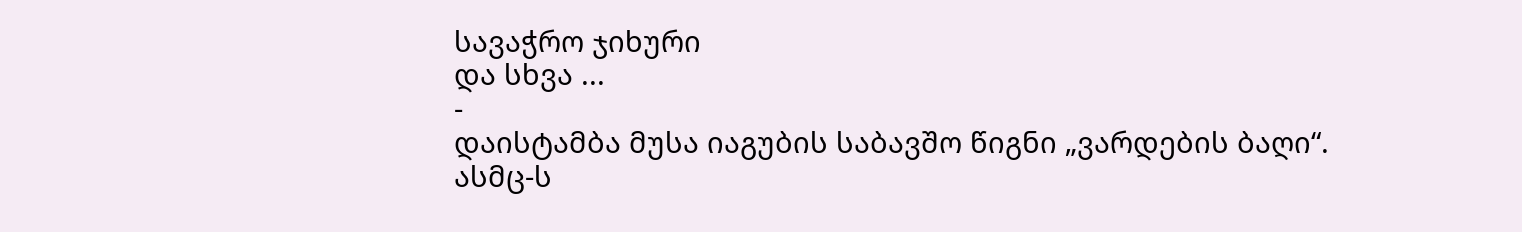სავაჭრო ჯიხური
და სხვა ...
-
დაისტამბა მუსა იაგუბის საბავშო წიგნი „ვარდების ბაღი“.
ასმც-ს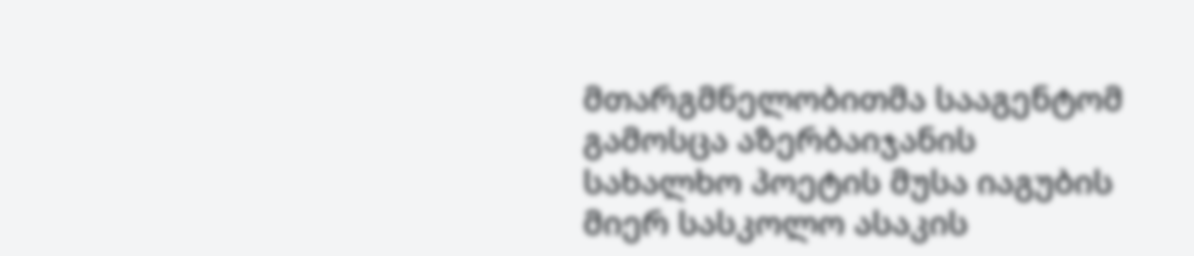მთარგმნელობითმა სააგენტომ გამოსცა აზერბაიჯანის სახალხო პოეტის მუსა იაგუბის მიერ სასკოლო ასაკის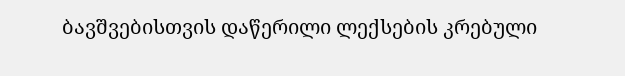ბავშვებისთვის დაწერილი ლექსების კრებული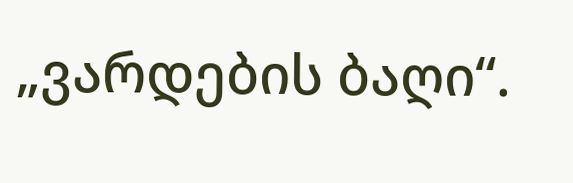„ვარდების ბაღი“.